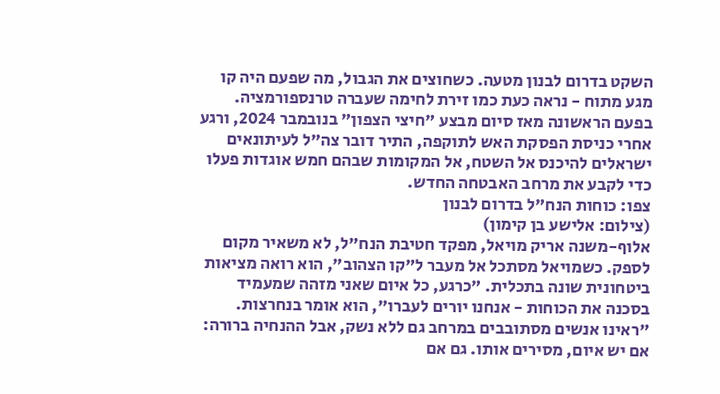השקט בדרום לבנון מטעה. כשחוצים את הגבול, מה שפעם היה קו מגע מתוח - נראה כעת כמו זירת לחימה שעברה טרנספורמציה. בפעם הראשונה מאז סיום מבצע "חיצי הצפון" בנובמבר 2024, ורגע אחרי כניסת הפסקת האש לתוקפה, התיר דובר צה"ל לעיתונאים ישראלים להיכנס אל השטח, אל המקומות שבהם חמש אוגדות פעלו כדי לקבע את מרחב האבטחה החדש.
צפו: כוחות הנח"ל בדרום לבנון
(צילום: אלישע בן קימון)
אלוף-משנה אריק מויאל, מפקד חטיבת הנח"ל, לא משאיר מקום לספק. כשמויאל מסתכל אל מעבר ל"קו הצהוב", הוא רואה מציאות ביטחונית שונה בתכלית. "כרגע, כל איום שאני מזהה שמעמיד בסכנה את הכוחות - אנחנו יורים לעברו", הוא אומר בנחרצות. "ראינו אנשים מסתובבים במרחב גם ללא נשק, אבל ההנחיה ברורה: אם יש איום, מסירים אותו. גם אם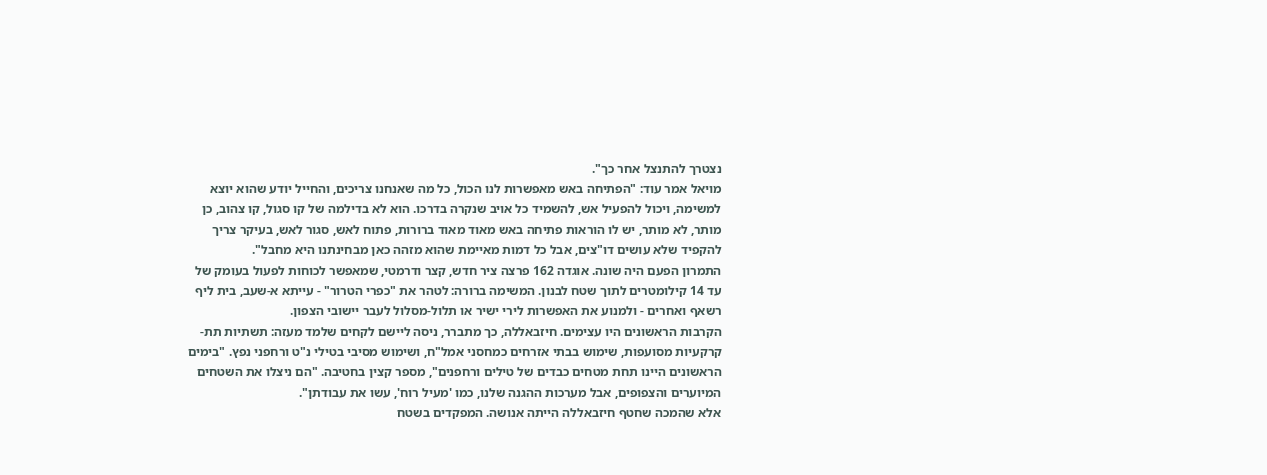נצטרך להתנצל אחר כך".
מויאל אמר עוד: "הפתיחה באש מאפשרות לנו הכול, כל מה שאנחנו צריכים, והחייל יודע שהוא יוצא למשימה, ויכול להפעיל אש, להשמיד כל אויב שנקרה בדרכו. הוא לא בדילמה של קו סגול, קו צהוב, כן מותר, לא מותר, יש לו הוראות פתיחה באש מאוד מאוד ברורות, פתוח לאש, סגור לאש, בעיקר צריך להקפיד שלא עושים דו"צים, אבל כל דמות מאיימת שהוא מזהה כאן מבחינתנו היא מחבל".
התמרון הפעם היה שונה. אוגדה 162 פרצה ציר חדש, קצר ודרמטי, שמאפשר לכוחות לפעול בעומק של עד 14 קילומטרים לתוך שטח לבנון. המשימה ברורה: לטהר את "כפרי הטרור" - עייתא א-שעב, בית ליף רשאף ואחרים - ולמנוע את האפשרות לירי ישיר או תלול-מסלול לעבר יישובי הצפון.
הקרבות הראשונים היו עצימים. חיזבאללה, כך מתברר, ניסה ליישם לקחים שלמד מעזה: תשתיות תת-קרקעיות מסועפות, שימוש בבתי אזרחים כמחסני אמל"ח, ושימוש מסיבי בטילי נ"ט ורחפני נפץ. "בימים הראשונים היינו תחת מטחים כבדים של טילים ורחפנים", מספר קצין בחטיבה. "הם ניצלו את השטחים המיוערים והצפופים, אבל מערכות ההגנה שלנו, כמו 'מעיל רוח', עשו את עבודתן".
אלא שהמכה שחטף חיזבאללה הייתה אנושה. המפקדים בשטח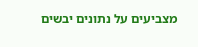מצביעים על נתונים יבשים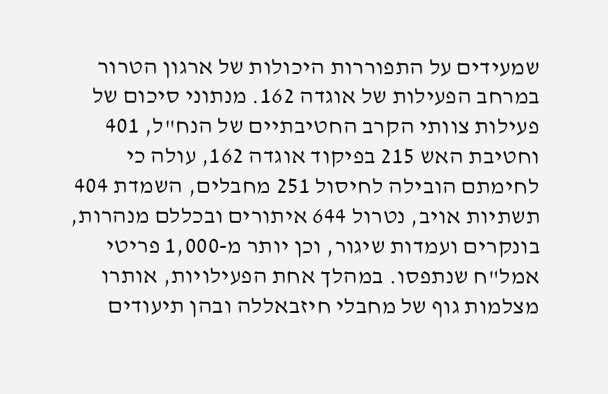שמעידים על התפוררות היכולות של ארגון הטרור במרחב הפעילות של אוגדה 162. מנתוני סיכום של פעילות צוותי הקרב החטיבתיים של הנח"ל, 401 וחטיבת האש 215 בפיקוד אוגדה 162, עולה כי לחימתם הובילה לחיסול 251 מחבלים, השמדת 404 תשתיות אויב, נטרול 644 איתורים ובכללם מנהרות, בונקרים ועמדות שיגור, וכן יותר מ-1,000 פריטי אמל"ח שנתפסו. במהלך אחת הפעילויות, אותרו מצלמות גוף של מחבלי חיזבאללה ובהן תיעודים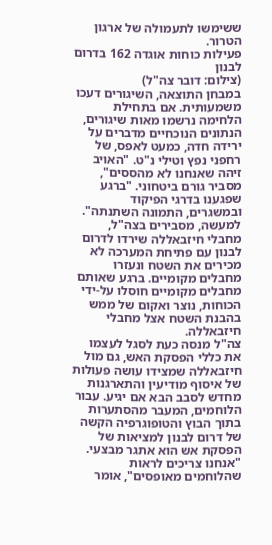ששימשו לתעמולה של ארגון הטרור.
פעילות כוחות אוגדה 162 בדרום לבנון
(צילום: דובר צה"ל)
במבחן התוצאה, השיגורים דעכו משמעותית. אם בתחילת הלחימה נרשמו מאות שיגורים, הנתונים הנוכחיים מדברים על ירידה חדה, כמעט לאפס, של רחפני נפץ וטילי נ"ט. "האויב זיהה שאנחנו לא מהססים", מסביר גורם ביטחוני. "ברגע שפגענו בדרגי הפיקוד ובמשגרים, התמונה השתנתה". למעשה, מסבירים בצה"ל, מחבלי חיזבאללה שירדו לדרום לבנון עם פתיחת המערכה לא מכירים את השטח ונעזרו מחבלים מקומיים. ברגע שאותם מחבלים מקומיים חוסלו על-ידי הכוחות, נוצר ואקום של ממש בהבנת השטח אצל מחבלי חיזבאללה.
צה"ל מנסה כעת לסגל לעצמו את כללי הפסקת האש, גם מול חיזבאללה שמצידו עושה פעולות של איסוף מודיעין והתארגנות מחדש לסבב הבא אם יגיע. עבור הלוחמים, המעבר מהסתערות בתוך הבוץ והטופוגרפיה הקשה של דרום לבנון למציאות של הפסקת אש הוא אתגר מבצעי. "אנחנו צריכים לראות שהלוחמים מאופסים", אומר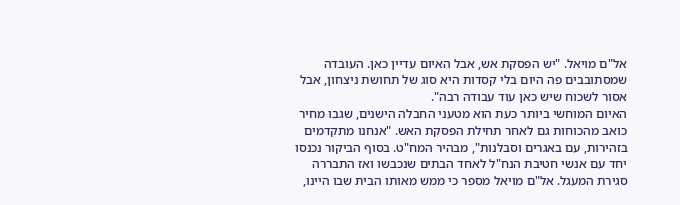אל"ם מויאל. "יש הפסקת אש, אבל האיום עדיין כאן. העובדה שמסתובבים פה היום בלי קסדות היא סוג של תחושת ניצחון, אבל אסור לשכוח שיש כאן עוד עבודה רבה".
האיום המוחשי ביותר כעת הוא מטעני החבלה הישנים, שגבו מחיר כואב מהכוחות גם לאחר תחילת הפסקת האש. "אנחנו מתקדמים בזהירות, עם באגרים וסבלנות", מבהיר המח"ט. בסוף הביקור נכנסו יחד עם אנשי חטיבת הנח"ל לאחד הבתים שנכבשו ואז התבררה סגירת המעגל. אל"ם מויאל מספר כי ממש מאותו הבית שבו היינו,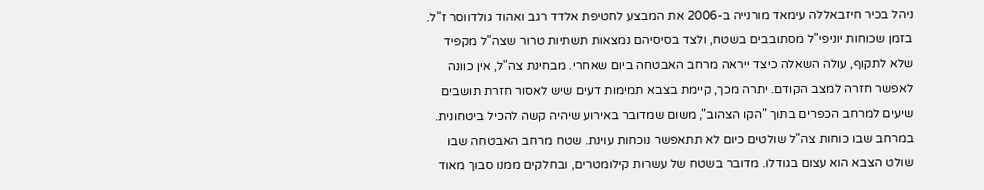ניהל בכיר חיזבאללה עימאד מורנייה ב-2006 את המבצע לחטיפת אלדד רגב ואהוד גולדווסר ז"ל.
בזמן שכוחות יוניפי"ל מסתובבים בשטח, ולצד בסיסיהם נמצאות תשתיות טרור שצה"ל מקפיד שלא לתקוף, עולה השאלה כיצד ייראה מרחב האבטחה ביום שאחרי. מבחינת צה"ל, אין כוונה לאפשר חזרה למצב הקודם. יתרה מכך, קיימת בצבא תמימות דעים שיש לאסור חזרת תושבים שיעים למרחב הכפרים בתוך "הקו הצהוב", משום שמדובר באירוע שיהיה קשה להכיל ביטחונית.
במרחב שבו כוחות צה"ל שולטים כיום לא תתאפשר נוכחות עוינת. שטח מרחב האבטחה שבו שולט הצבא הוא עצום בגודלו. מדובר בשטח של עשרות קילומטרים, ובחלקים ממנו סבוך מאוד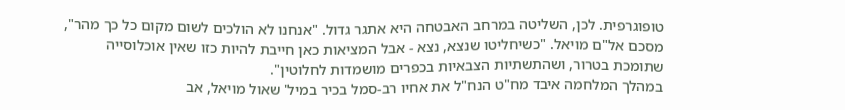טופוגרפית. לכן, השליטה במרחב האבטחה היא אתגר גדול. "אנחנו לא הולכים לשום מקום כל כך מהר", מסכם אל"ם מויאל. "כשיחליטו שנצא, נצא - אבל המציאות כאן חייבת להיות כזו שאין אוכלוסייה שתומכת בטרור, ושהתשתיות הצבאיות בכפרים מושמדות לחלוטין".
במהלך המלחמה איבד מח"ט הנח"ל את אחיו רב-סמל בכיר במיל' שאול מויאל, אב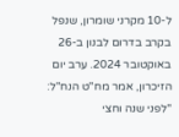ל-10 מקרני שומרון, שנפל בקרב בדרום לבנון ב-26 באוקטובר 2024. ערב יום הזיכרון, אמר מח"ט הנח"ל: "לפני שנה וחצי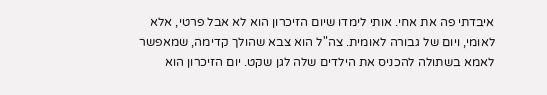איבדתי פה את אחי. אותי לימדו שיום הזיכרון הוא לא אבל פרטי, אלא לאומי, ויום של גבורה לאומית. צה"ל הוא צבא שהולך קדימה, שמאפשר לאמא בשתולה להכניס את הילדים שלה לגן שקט. יום הזיכרון הוא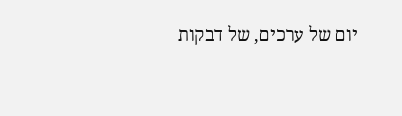יום של ערכים, של דבקות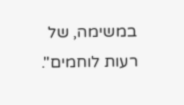במשימה, של רעות לוחמים".